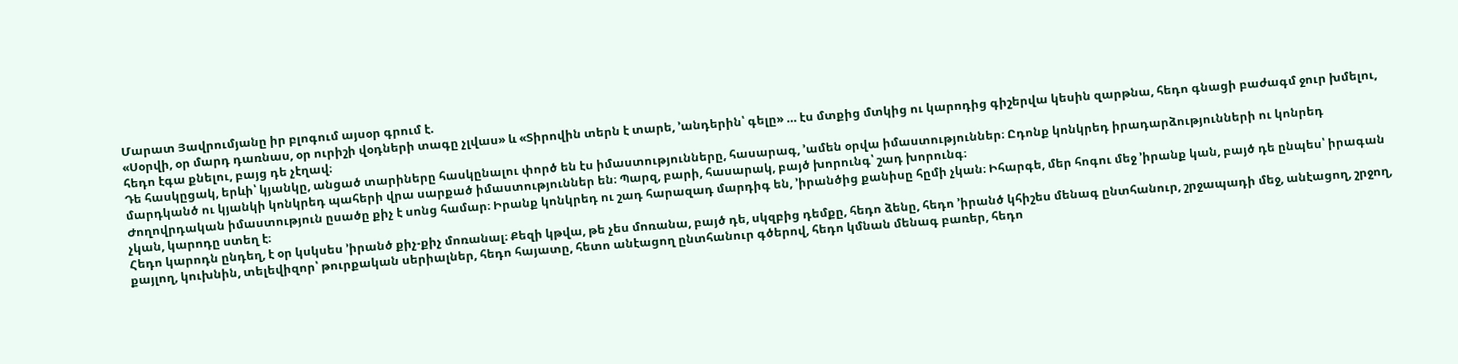Մարատ Յավրումյանը իր բլոգում այսօր գրում է.
«Սօրվի, օր մարդ դառնաս, օր ուրիշի վօդների տագը չլվաս» և «Տիրովին տերն է տարե, ՚անդերին՝ գելը» … էս մտքից մտկից ու կարոդից գիշերվա կեսին զարթնա, հեդո գնացի բաժագմ ջուր խմելու, հեդո էգա քնելու, բայց դե չէղավ։
Դե հասկըցակ, երևի՝ կյանկը, անցած տարիները հասկընալու փործ են էս իմաստությունները, հասարագ, ՚ամեն օրվա իմաստություններ։ Ըդոնք կոնկրեդ իրադարձությունների ու կոնրեդ մարդկանծ ու կյանկի կոնկրեդ պահերի վրա սարքած իմաստություններ են։ Պարզ, բարի, հասարակ, բայծ խորունգ՝ շադ խորունգ։
Ժողովրդական իմաստություն ըսածը քիչ է սոնց համար։ Իրանք կոնկրեդ ու շադ հարազադ մարդիգ են, ՚իրանծից քանիսը հըմի չկան։ Իհարգե, մեր հոգու մեջ ՚իրանք կան, բայծ դե ընպես՝ իրագան չկան, կարոդը ստեղ է։
Հեդո կարոդն ընդեղ, է օր կսկսես ՚իրանծ քիչ-քիչ մոռանալ։ Քեզի կթվա, թե չես մոռանա, բայծ դե, սկզբից դեմքը, հեդո ձենը, հեդո ՚իրանծ կհիշես մենագ ընտհանուր, շրջապադի մեջ, անէացող, շրջող, քայլող, կուխնին, տելեվիզոր՝ թուրքական սերիալներ, հեդո հայատը, հետո անէացող ընտհանուր գծերով, հեդո կմնան մենագ բառեր, հեդո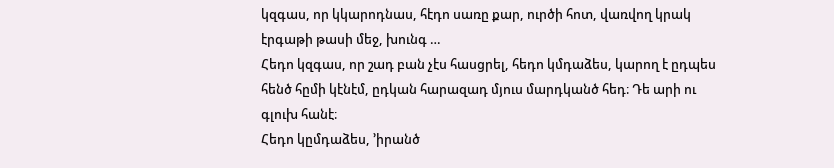կզգաս, որ կկարոդնաս, հէդո սառը քար, ուրծի հոտ, վառվող կրակ էրգաթի թասի մեջ, խունգ …
Հեդո կզգաս, որ շադ բան չէս հասցրել, հեդո կմդաձես, կարող է ըդպես հենծ հըմի կէնէմ, ըդկան հարազադ մյուս մարդկանծ հեդ։ Դե արի ու գլուխ հանէ։
Հեդո կըմդաձես, ՚իրանծ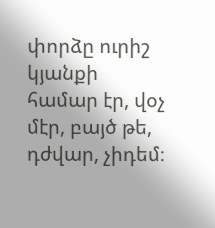փորձը ուրիշ կյանքի համար էր, վօչ մէր, բայծ թե, դժվար, չիդեմ։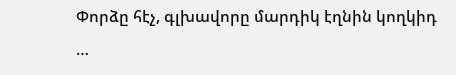Փորձը հէչ, գլխավորը մարդիկ էղնին կողկիդ …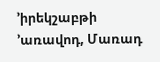՚իրեկշաբթի ՚առավոդ, Մառադ